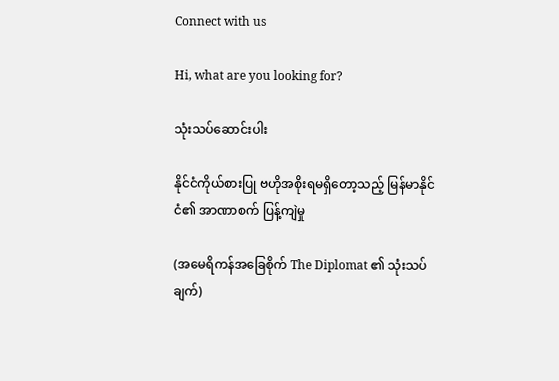Connect with us

Hi, what are you looking for?

သုံးသပ်ဆောင်းပါး

နိုင်ငံကိုယ်စားပြု ဗဟိုအစိုးရမရှိတော့သည့် မြန်မာနိုင်ငံ၏ အာဏာစက် ပြန့်ကျဲမှု

(အမေရိကန်အခြေစိုက် The Diplomat ၏ သုံးသပ်ချက်)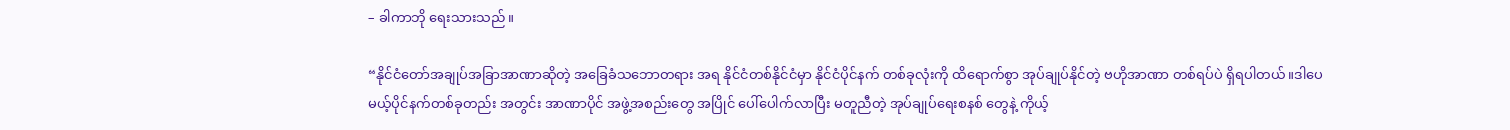– ခါကာဘို ရေးသားသည်။

“နိုင်ငံတော်အချုပ်အခြာအာဏာဆိုတဲ့ အခြေခံသဘောတရား အရ နိုင်ငံတစ်နိုင်ငံမှာ နိုင်ငံပိုင်နက် တစ်ခုလုံးကို ထိရောက်စွာ အုပ်ချုပ်နိုင်တဲ့ ဗဟိုအာဏာ တစ်ရပ်ပဲ ရှိရပါတယ်။ဒါပေမယ့်ပိုင်နက်တစ်ခုတည်း အတွင်း အာဏာပိုင် အဖွဲ့အစည်းတွေ အပြိုင် ပေါ်ပေါက်လာပြီး မတူညီတဲ့ အုပ်ချုပ်ရေးစနစ် တွေနဲ့ ကိုယ့်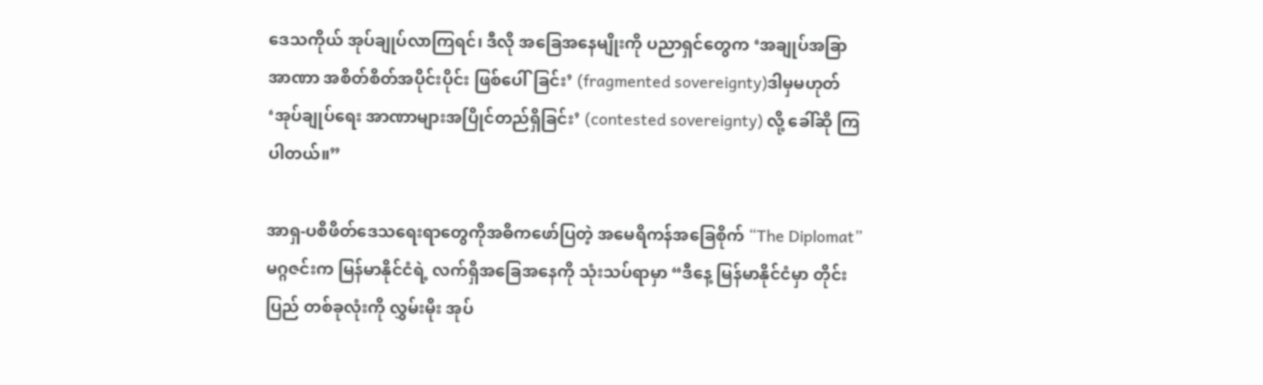ဒေသကိုယ် အုပ်ချုပ်လာကြရင်၊ ဒီလို အခြေအနေမျိုးကို ပညာရှင်တွေက ‘အချုပ်အခြာ အာဏာ အစိတ်စိတ်အပိုင်းပိုင်း ဖြစ်ပေါ်ခြင်း’ (fragmented sovereignty)ဒါမှမဟုတ် ‘အုပ်ချုပ်ရေး အာဏာများအပြိုင်တည်ရှိခြင်း’ (contested sovereignty) လို့ ခေါ်ဆို ကြပါတယ်။”

အာရှ-ပစိဖိတ်ဒေသရေးရာတွေကိုအဓိကဖော်ပြတဲ့ အမေရိကန်အခြေစိုက် “The Diplomat”မဂ္ဂဇင်းက မြန်မာနိုင်ငံရဲ့ လက်ရှိအခြေအနေကို သုံးသပ်ရာမှာ “ဒီနေ့ မြန်မာနိုင်ငံမှာ တိုင်းပြည် တစ်ခုလုံးကို လွှမ်းမိုး အုပ်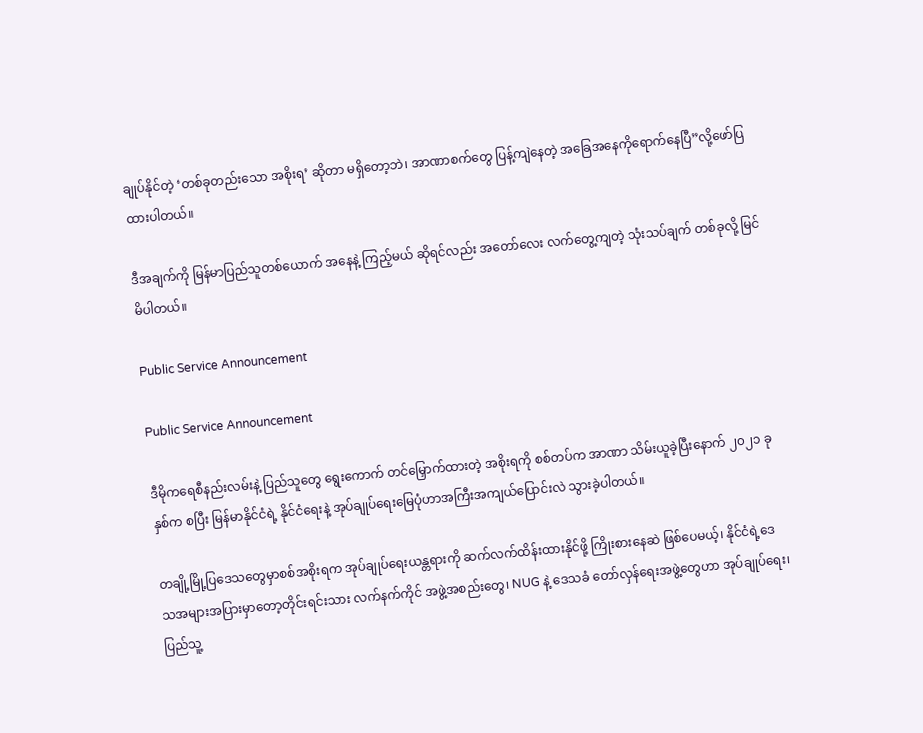ချုပ်နိုင်တဲ့ ‘တစ်ခုတည်းသော အစိုးရ’ ဆိုတာ မရှိတော့ဘဲ၊ အာဏာစက်တွေ ပြန့်ကျဲနေတဲ့ အခြေအနေကိုရောက်နေပြီ”လို့ဖော်ပြထားပါတယ်။

ဒီအချက်ကို မြန်မာပြည်သူတစ်ယောက် အနေနဲ့ ကြည့်မယ် ဆိုရင်လည်း အတော်လေး လက်တွေ့ကျတဲ့ သုံးသပ်ချက် တစ်ခုလို့ မြင်မိပါတယ်။

Public Service Announcement

Public Service Announcement

ဒီမိုကရေစီနည်းလမ်းနဲ့ ပြည်သူတွေ ရွေးကောက် တင်မြှောက်ထားတဲ့ အစိုးရကို စစ်တပ်က အာဏာ သိမ်းယူခဲ့ပြီးနောက် ၂၀၂၁ ခုနှစ်က စပြီး မြန်မာနိုင်ငံရဲ့ နိုင်ငံရေးနဲ့ အုပ်ချုပ်ရေးမြေပုံဟာအကြီးအကျယ်ပြောင်းလဲ သွားခဲ့ပါတယ်။

တချို့မြို့ပြဒေသတွေမှာစစ်အစိုးရက အုပ်ချုပ်ရေးယန္တရားကို ဆက်လက်ထိန်းထားနိုင်ဖို့ ကြိုးစားနေဆဲ ဖြစ်ပေမယ့်၊ နိုင်ငံရဲ့ဒေသအများအပြားမှာတော့တိုင်းရင်းသား လက်နက်ကိုင် အဖွဲ့အစည်းတွေ၊ NUG နဲ့ ဒေသခံ တော်လှန်ရေးအဖွဲ့တွေဟာ အုပ်ချုပ်ရေး၊ ပြည်သူ့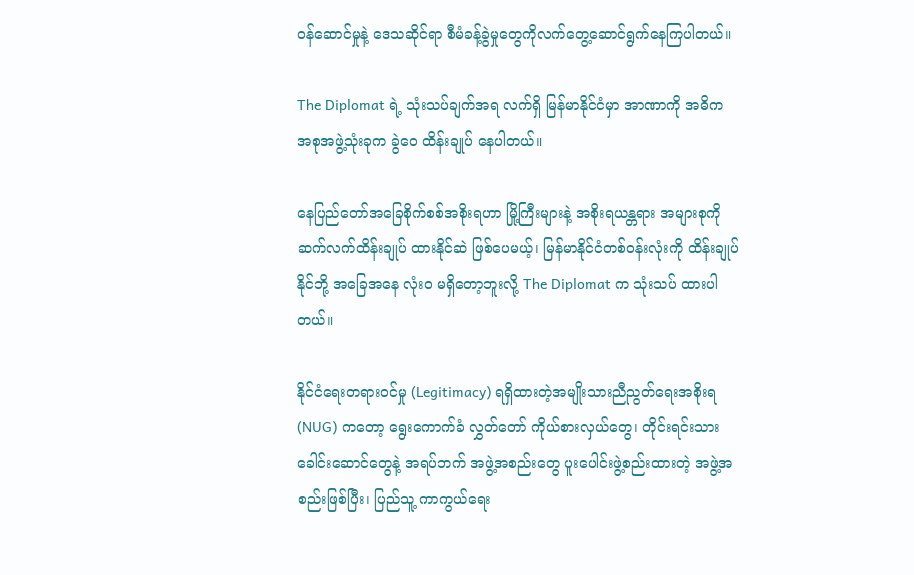ဝန်ဆောင်မှုနဲ့ ဒေသဆိုင်ရာ စီမံခန့်ခွဲမှုတွေကိုလက်တွေ့ဆောင်ရွက်နေကြပါတယ်။

The Diplomat ရဲ့ သုံးသပ်ချက်အရ လက်ရှိ မြန်မာနိုင်ငံမှာ အာဏာကို အဓိက အစုအဖွဲ့သုံးခုက ခွဲဝေ ထိန်းချုပ် နေပါတယ်။

နေပြည်တော်အခြေစိုက်စစ်အစိုးရဟာ မြို့ကြီးများနဲ့ အစိုးရယန္တရား အများစုကို ဆက်လက်ထိန်းချုပ် ထားနိုင်ဆဲ ဖြစ်ပေမယ့်၊ မြန်မာနိုင်ငံတစ်ဝန်းလုံးကို ထိန်းချုပ်နိုင်ဘို့ အခြေအနေ လုံးဝ မရှိတော့ဘူးလို့ The Diplomat က သုံးသပ် ထားပါတယ်။

နိုင်ငံရေးတရားဝင်မှု (Legitimacy) ရရှိထားတဲ့အမျိုးသားညီညွတ်ရေးအစိုးရ(NUG) ကတော့ ရွေးကောက်ခံ လွှတ်တော် ကိုယ်စားလှယ်တွေ၊ တိုင်းရင်းသား ခေါင်းဆောင်တွေနဲ့ အရပ်ဘက် အဖွဲ့အစည်းတွေ ပူးပေါင်းဖွဲ့စည်းထားတဲ့ အဖွဲ့အစည်းဖြစ်ပြီး၊ ပြည်သူ့ ကာကွယ်ရေး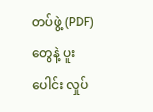တပ်ဖွဲ့ (PDF) တွေနဲ့ ပူးပေါင်း လှုပ်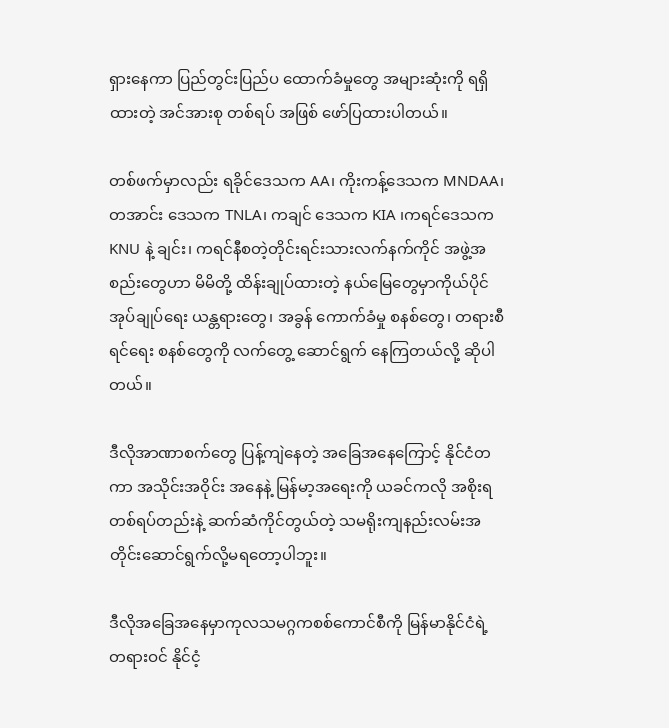ရှားနေကာ ပြည်တွင်းပြည်ပ ထောက်ခံမှုတွေ အများဆုံးကို ရရှိထားတဲ့ အင်အားစု တစ်ရပ် အဖြစ် ဖော်ပြထားပါတယ်။

တစ်ဖက်မှာလည်း ရခိုင်ဒေသက AA၊ ကိုးကန့်ဒေသက MNDAA၊ တအာင်း ဒေသက TNLA၊ ကချင် ဒေသက KIA ၊ကရင်ဒေသက KNU နဲ့ ချင်း၊ ကရင်နီစတဲ့တိုင်းရင်းသားလက်နက်ကိုင် အဖွဲ့အစည်းတွေဟာ မိမိတို့ ထိန်းချုပ်ထားတဲ့ နယ်မြေတွေမှာကိုယ်ပိုင်အုပ်ချုပ်ရေး ယန္တရားတွေ၊ အခွန် ကောက်ခံမှု စနစ်တွေ၊ တရားစီရင်ရေး စနစ်တွေကို လက်တွေ့ ဆောင်ရွက် နေကြတယ်လို့ ဆိုပါတယ်။

ဒီလိုအာဏာစက်တွေ ပြန့်ကျဲနေတဲ့ အခြေအနေကြောင့် နိုင်ငံတကာ အသိုင်းအဝိုင်း အနေနဲ့ မြန်မာ့အရေးကို ယခင်ကလို အစိုးရတစ်ရပ်တည်းနဲ့ ဆက်ဆံကိုင်တွယ်တဲ့ သမရိုးကျနည်းလမ်းအတိုင်းဆောင်ရွက်လို့မရတော့ပါဘူး။

ဒီလိုအခြေအနေမှာကုလသမဂ္ဂကစစ်ကောင်စီကို မြန်မာနိုင်ငံရဲ့ တရားဝင် နိုင်ငံ့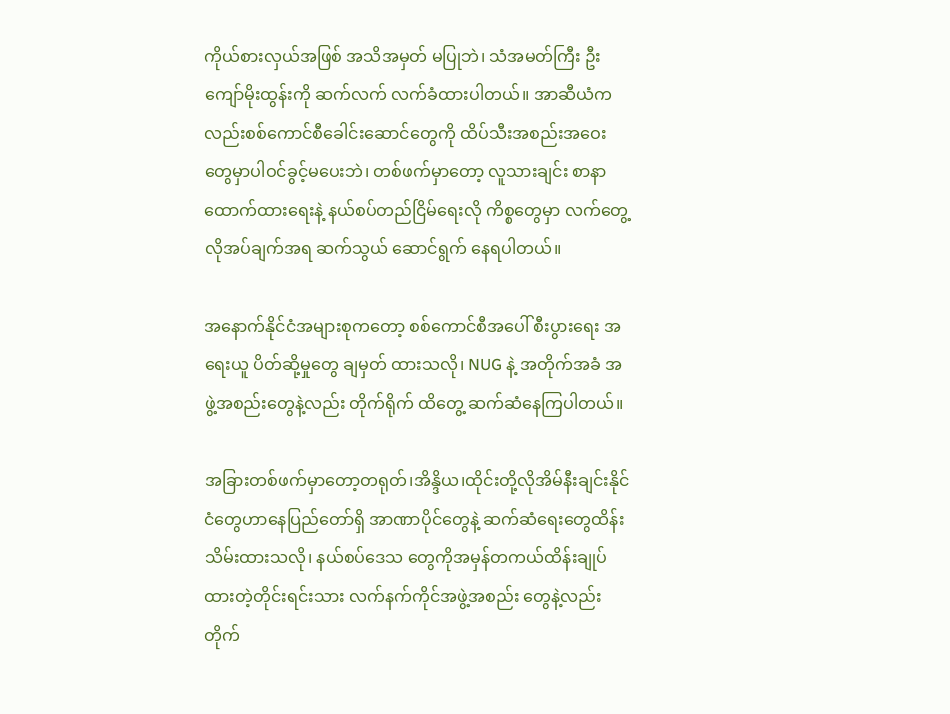ကိုယ်စားလှယ်အဖြစ် အသိအမှတ် မပြုဘဲ၊ သံအမတ်ကြီး ဦးကျော်မိုးထွန်းကို ဆက်လက် လက်ခံထားပါတယ်။ အာဆီယံကလည်းစစ်ကောင်စီခေါင်းဆောင်တွေကို ထိပ်သီးအစည်းအဝေးတွေမှာပါဝင်ခွင့်မပေးဘဲ၊ တစ်ဖက်မှာတော့ လူသားချင်း စာနာ ထောက်ထားရေးနဲ့ နယ်စပ်တည်ငြိမ်ရေးလို ကိစ္စတွေမှာ လက်တွေ့ လိုအပ်ချက်အရ ဆက်သွယ် ဆောင်ရွက် နေရပါတယ်။

အနောက်နိုင်ငံအများစုကတော့ စစ်ကောင်စီအပေါ် စီးပွားရေး အရေးယူ ပိတ်ဆို့မှုတွေ ချမှတ် ထားသလို၊ NUG နဲ့ အတိုက်အခံ အဖွဲ့အစည်းတွေနဲ့လည်း တိုက်ရိုက် ထိတွေ့ ဆက်ဆံနေကြပါတယ်။

အခြားတစ်ဖက်မှာတော့တရုတ်၊အိန္ဒိယ၊ထိုင်းတို့လိုအိမ်နီးချင်းနိုင်ငံတွေဟာနေပြည်တော်ရှိ အာဏာပိုင်တွေနဲ့ ဆက်ဆံရေးတွေထိန်းသိမ်းထားသလို၊ နယ်စပ်ဒေသ တွေကိုအမှန်တကယ်ထိန်းချုပ်ထားတဲ့တိုင်းရင်းသား လက်နက်ကိုင်အဖွဲ့အစည်း တွေနဲ့လည်း တိုက်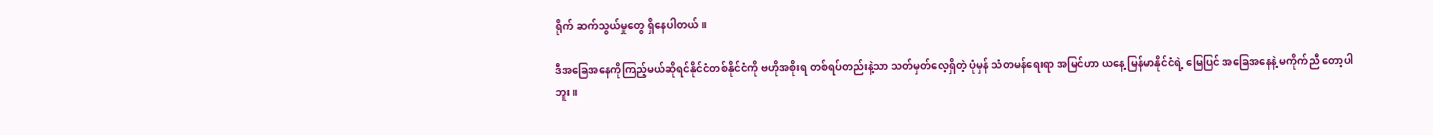ရိုက် ဆက်သွယ်မှုတွေ ရှိနေပါတယ်။

ဒီအခြေအနေကိုကြည့်မယ်ဆိုရင်နိုင်ငံတစ်နိုင်ငံကို ဗဟိုအစိုးရ တစ်ရပ်တည်းနဲ့သာ သတ်မှတ်လေ့ရှိတဲ့ ပုံမှန် သံတမန်ရေးရာ အမြင်ဟာ ယနေ့ မြန်မာနိုင်ငံရဲ့ မြေပြင် အခြေအနေနဲ့ မကိုက်ညီ တော့ပါဘူး။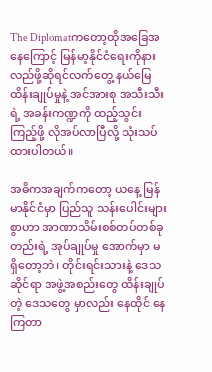The Diplomatကတော့ထိုအခြေအနေကြောင့် မြန်မာ့နိုင်ငံရေးကိုနားလည်ဖို့ဆိုရင်လက်တွေ့ နယ်မြေထိန်းချုပ်မှုနဲ့ အင်အားစု အသီးသီးရဲ့ အခန်းကဏ္ဍကို ထည့်သွင်းကြည့်ဖို့ လိုအပ်လာပြီလို့ သုံးသပ် ထားပါတယ်။

အဓိကအချက်ကတော့ ယနေ့ မြန်မာနိုင်ငံမှာ ပြည်သူ သန်းပေါင်းများစွာဟာ အာဏာသိမ်းစစ်တပ်တစ်ခုတည်းရဲ့ အုပ်ချုပ်မှု အောက်မှာ မရှိတော့ဘဲ၊ တိုင်းရင်းသားနဲ့ ဒေသဆိုင်ရာ အဖွဲ့အစည်းတွေ ထိန်းချုပ်တဲ့ ဒေသတွေ မှာလည်း နေထိုင် နေကြတာ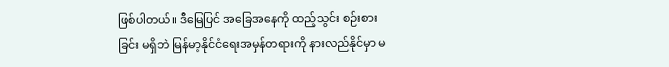ဖြစ်ပါတယ်။ ဒီမြေပြင် အခြေအနေကို ထည့်သွင်း စဉ်းစားခြင်း မရှိဘဲ မြန်မာ့နိုင်ငံရေးအမှန်တရားကို နားလည်နိုင်မှာ မ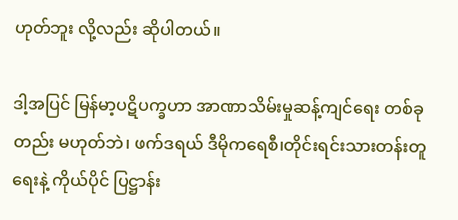ဟုတ်ဘူး လို့လည်း ဆိုပါတယ်။

ဒါ့အပြင် မြန်မာ့ပဋိပက္ခဟာ အာဏာသိမ်းမှုဆန့်ကျင်ရေး တစ်ခုတည်း မဟုတ်ဘဲ၊ ဖက်ဒရယ် ဒီမိုကရေစီ၊တိုင်းရင်းသားတန်းတူရေးနဲ့ ကိုယ်ပိုင် ပြဋ္ဌာန်း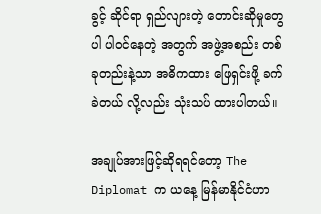ခွင့် ဆိုင်ရာ ရှည်လျားတဲ့ တောင်းဆိုမှုတွေပါ ပါဝင်နေတဲ့ အတွက် အဖွဲ့အစည်း တစ်ခုတည်းနဲ့သာ အဓိကထား ဖြေရှင်းဖို့ ခက်ခဲတယ် လို့လည်း သုံးသပ် ထားပါတယ်။

အချုပ်အားဖြင့်ဆိုရရင်တော့ The Diplomat က ယနေ့ မြန်မာနိုင်ငံဟာ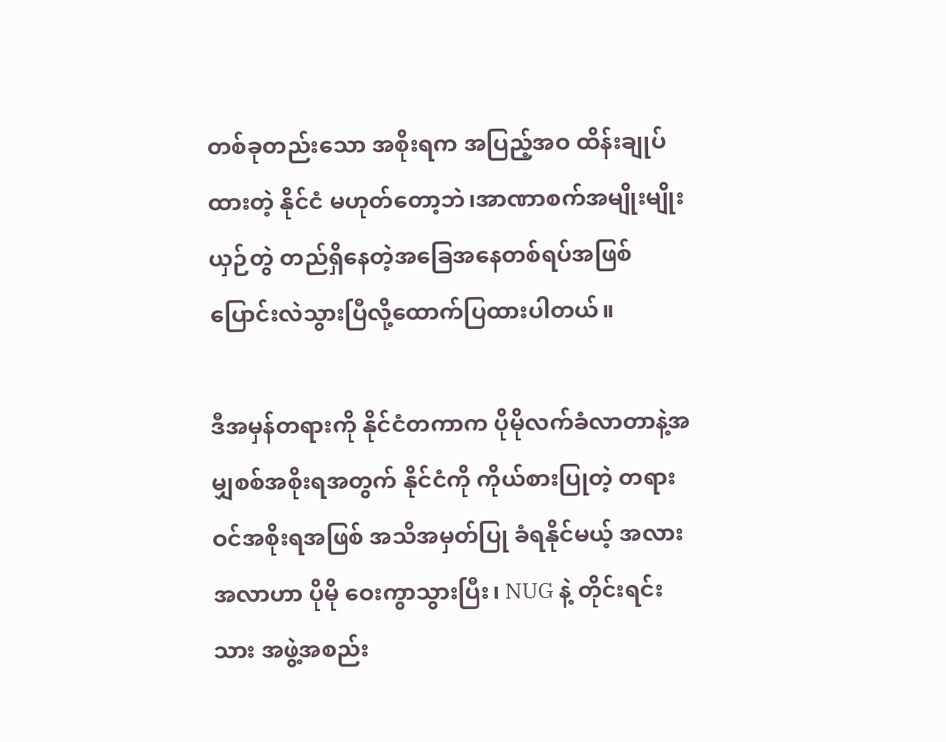တစ်ခုတည်းသော အစိုးရက အပြည့်အဝ ထိန်းချုပ်ထားတဲ့ နိုင်ငံ မဟုတ်တော့ဘဲ၊အာဏာစက်အမျိုးမျိုး ယှဉ်တွဲ တည်ရှိနေတဲ့အခြေအနေတစ်ရပ်အဖြစ် ပြောင်းလဲသွားပြီလို့ထောက်ပြထားပါတယ်။

ဒီအမှန်တရားကို နိုင်ငံတကာက ပိုမိုလက်ခံလာတာနဲ့အမျှစစ်အစိုးရအတွက် နိုင်ငံကို ကိုယ်စားပြုတဲ့ တရားဝင်အစိုးရအဖြစ် အသိအမှတ်ပြု ခံရနိုင်မယ့် အလားအလာဟာ ပိုမို ဝေးကွာသွားပြီး၊ NUG နဲ့ တိုင်းရင်းသား အဖွဲ့အစည်း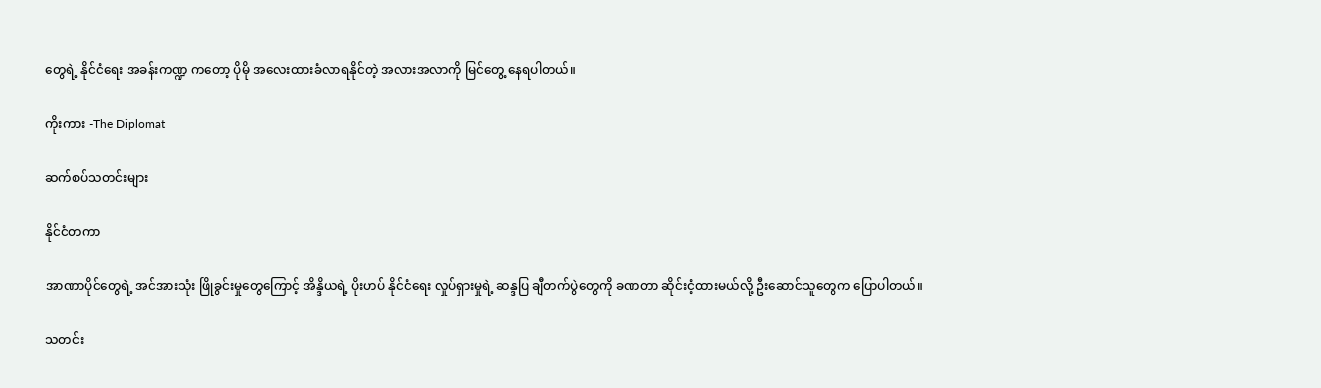တွေရဲ့ နိုင်ငံရေး အခန်းကဏ္ဍ ကတော့ ပိုမို အလေးထားခံလာရနိုင်တဲ့ အလားအလာကို မြင်တွေ့ နေရပါတယ်။

ကိုးကား -The Diplomat

ဆက်စပ်သတင်းများ

နိုင်ငံတကာ

အာဏာပိုင်တွေရဲ့ အင်အားသုံး ဖြိုခွင်းမှုတွေကြောင့် အိန္ဒိယရဲ့ ပိုးဟပ် နိုင်ငံရေး လှုပ်ရှားမှုရဲ့ ဆန္ဒပြ ချီတက်ပွဲတွေကို ခဏတာ ဆိုင်းငံ့ထားမယ်လို့ ဦးဆောင်သူတွေက ပြောပါတယ်။

သတင်း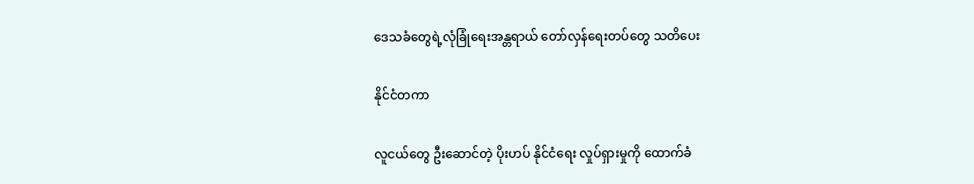ဒေသခံတွေရဲ့လုံခြုံရေးအန္တရာယ် တော်လှန်ရေးတပ်တွေ သတိပေး

နိုင်ငံတကာ

လူငယ်တွေ ဦးဆောင်တဲ့ ပိုးဟပ် နိုင်ငံရေး လှုပ်ရှားမှုကို ထောက်ခံ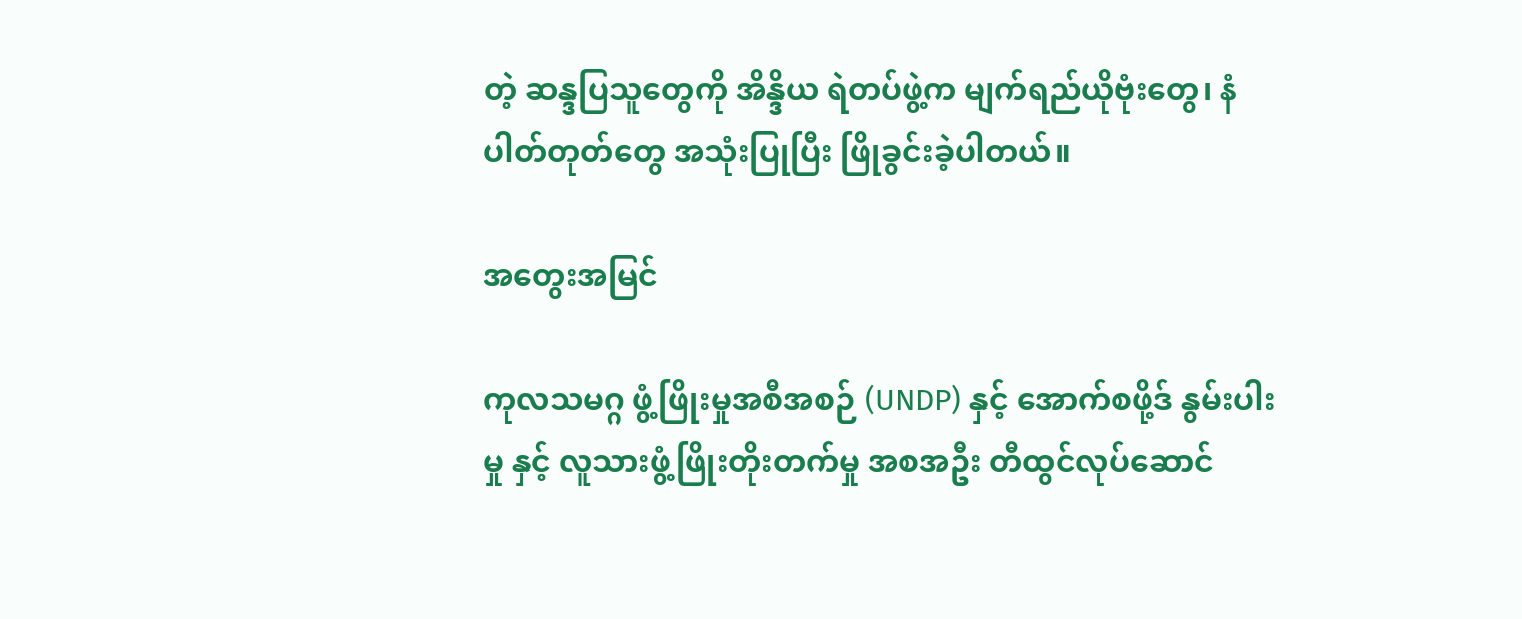တဲ့ ဆန္ဒပြသူတွေကို အိန္ဒိယ ရဲတပ်ဖွဲ့က မျက်ရည်ယိုဗုံးတွေ၊ နံပါတ်တုတ်တွေ အသုံးပြုပြီး ဖြိုခွင်းခဲ့ပါတယ်။

အတွေးအမြင်

ကုလသမဂ္ဂ ဖွံ့ဖြိုးမှုအစီအစဉ် (UNDP) နှင့် အောက်စဖို့ဒ် နွမ်းပါးမှု နှင့် လူသားဖွံ့ဖြိုးတိုးတက်မှု အစအဦး တီထွင်လုပ်ဆောင်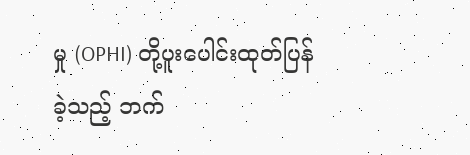မှု (OPHI) တို့ပူးပေါင်းထုတ်ပြန်ခဲ့သည့် ဘက်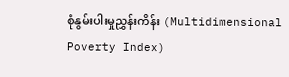စုံနွမ်းပါးမှုညွှန်းကိန်း (Multidimensional Poverty Index)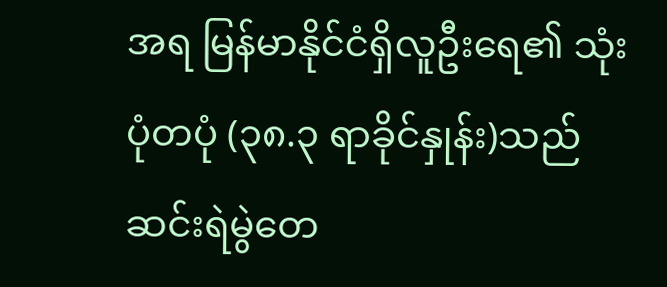အရ မြန်မာနိုင်ငံရှိလူဦးရေ၏ သုံးပုံတပုံ (၃၈.၃ ရာခိုင်နှုန်း)သည် ဆင်းရဲမွဲတေ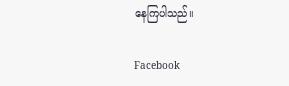နေကြပါသည်။

Facebook